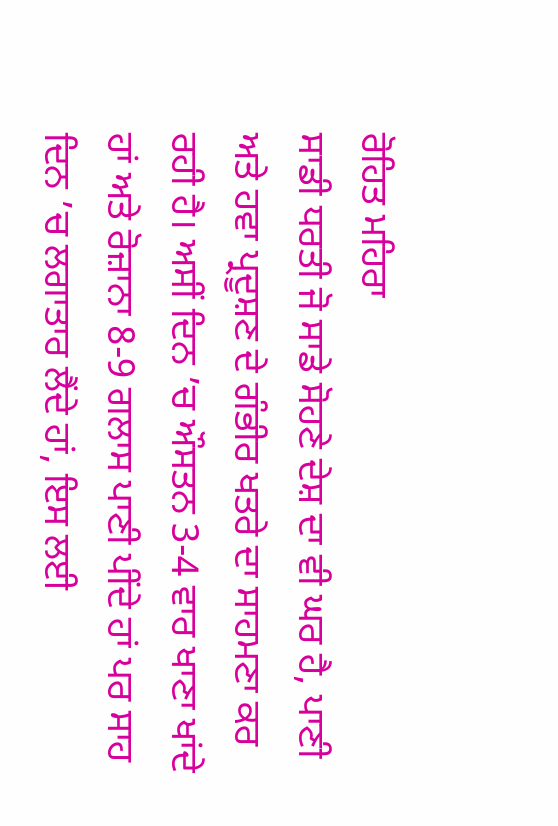ਰੋਹਿਤ ਮਹਿਰਾ
ਸਾਡੀ ਧਰਤੀ ਜੋ ਸਾਡੇ ਸੋਹਣੇ ਦੇਸ਼ ਦਾ ਵੀ ਘਰ ਹੈ, ਪਾਣੀ ਅਤੇ ਹਵਾ ਪ੍ਰਦੂਸ਼ਣ ਦੇ ਗੰਭੀਰ ਖਤਰੇ ਦਾ ਸਾਹਮਣਾ ਕਰ ਰਹੀ ਹੈ। ਅਸੀਂ ਦਿਨ ’ਚ ਔਸਤਨ 3-4 ਵਾਰ ਖਾਣਾ ਖਾਂਦੇ ਹਾਂ ਅਤੇ ਰੋਜ਼ਾਨਾ 8-9 ਗਲਾਸ ਪਾਣੀ ਪੀਂਦੇ ਹਾਂ ਪਰ ਸਾਹ ਦਿਨ ’ਚ ਲਗਾਤਾਰ ਲੈਂਦੇ ਹਾਂ, ਇਸ ਲਈ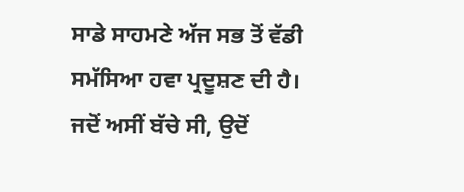ਸਾਡੇ ਸਾਹਮਣੇ ਅੱਜ ਸਭ ਤੋਂ ਵੱਡੀ ਸਮੱਸਿਆ ਹਵਾ ਪ੍ਰਦੂਸ਼ਣ ਦੀ ਹੈ।
ਜਦੋਂ ਅਸੀਂ ਬੱਚੇ ਸੀ, ਉਦੋਂ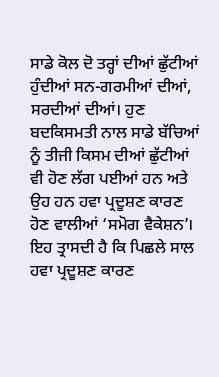ਸਾਡੇ ਕੋਲ ਦੋ ਤਰ੍ਹਾਂ ਦੀਆਂ ਛੁੱਟੀਆਂ ਹੁੰਦੀਆਂ ਸਨ-ਗਰਮੀਆਂ ਦੀਆਂ, ਸਰਦੀਆਂ ਦੀਆਂ। ਹੁਣ ਬਦਕਿਸਮਤੀ ਨਾਲ ਸਾਡੇ ਬੱਚਿਆਂ ਨੂੰ ਤੀਜੀ ਕਿਸਮ ਦੀਆਂ ਛੁੱਟੀਆਂ ਵੀ ਹੋਣ ਲੱਗ ਪਈਆਂ ਹਨ ਅਤੇ ਉਹ ਹਨ ਹਵਾ ਪ੍ਰਦੂਸ਼ਣ ਕਾਰਣ ਹੋਣ ਵਾਲੀਆਂ ‘ਸਮੋਗ ਵੈਕੇਸ਼ਨ’।
ਇਹ ਤ੍ਰਾਸਦੀ ਹੈ ਕਿ ਪਿਛਲੇ ਸਾਲ ਹਵਾ ਪ੍ਰਦੂਸ਼ਣ ਕਾਰਣ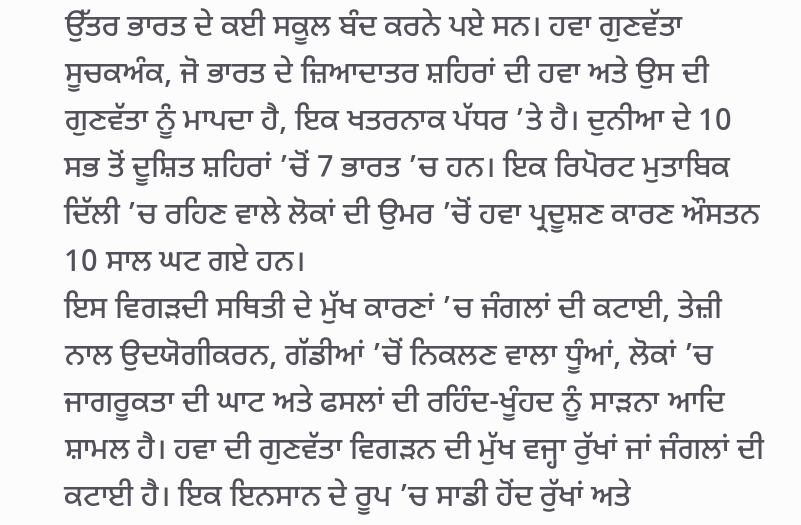ਉੱਤਰ ਭਾਰਤ ਦੇ ਕਈ ਸਕੂਲ ਬੰਦ ਕਰਨੇ ਪਏ ਸਨ। ਹਵਾ ਗੁਣਵੱਤਾ ਸੂਚਕਅੰਕ, ਜੋ ਭਾਰਤ ਦੇ ਜ਼ਿਆਦਾਤਰ ਸ਼ਹਿਰਾਂ ਦੀ ਹਵਾ ਅਤੇ ਉਸ ਦੀ ਗੁਣਵੱਤਾ ਨੂੰ ਮਾਪਦਾ ਹੈ, ਇਕ ਖਤਰਨਾਕ ਪੱਧਰ ’ਤੇ ਹੈ। ਦੁਨੀਆ ਦੇ 10 ਸਭ ਤੋਂ ਦੂਸ਼ਿਤ ਸ਼ਹਿਰਾਂ ’ਚੋਂ 7 ਭਾਰਤ ’ਚ ਹਨ। ਇਕ ਰਿਪੋਰਟ ਮੁਤਾਬਿਕ ਦਿੱਲੀ ’ਚ ਰਹਿਣ ਵਾਲੇ ਲੋਕਾਂ ਦੀ ਉਮਰ ’ਚੋਂ ਹਵਾ ਪ੍ਰਦੂਸ਼ਣ ਕਾਰਣ ਔਸਤਨ 10 ਸਾਲ ਘਟ ਗਏ ਹਨ।
ਇਸ ਵਿਗੜਦੀ ਸਥਿਤੀ ਦੇ ਮੁੱਖ ਕਾਰਣਾਂ ’ਚ ਜੰਗਲਾਂ ਦੀ ਕਟਾਈ, ਤੇਜ਼ੀ ਨਾਲ ਉਦਯੋਗੀਕਰਨ, ਗੱਡੀਆਂ ’ਚੋਂ ਨਿਕਲਣ ਵਾਲਾ ਧੂੰਆਂ, ਲੋਕਾਂ ’ਚ ਜਾਗਰੂਕਤਾ ਦੀ ਘਾਟ ਅਤੇ ਫਸਲਾਂ ਦੀ ਰਹਿੰਦ-ਖੂੰਹਦ ਨੂੰ ਸਾੜਨਾ ਆਦਿ ਸ਼ਾਮਲ ਹੈ। ਹਵਾ ਦੀ ਗੁਣਵੱਤਾ ਵਿਗੜਨ ਦੀ ਮੁੱਖ ਵਜ੍ਹਾ ਰੁੱਖਾਂ ਜਾਂ ਜੰਗਲਾਂ ਦੀ ਕਟਾਈ ਹੈ। ਇਕ ਇਨਸਾਨ ਦੇ ਰੂਪ ’ਚ ਸਾਡੀ ਹੋਂਦ ਰੁੱਖਾਂ ਅਤੇ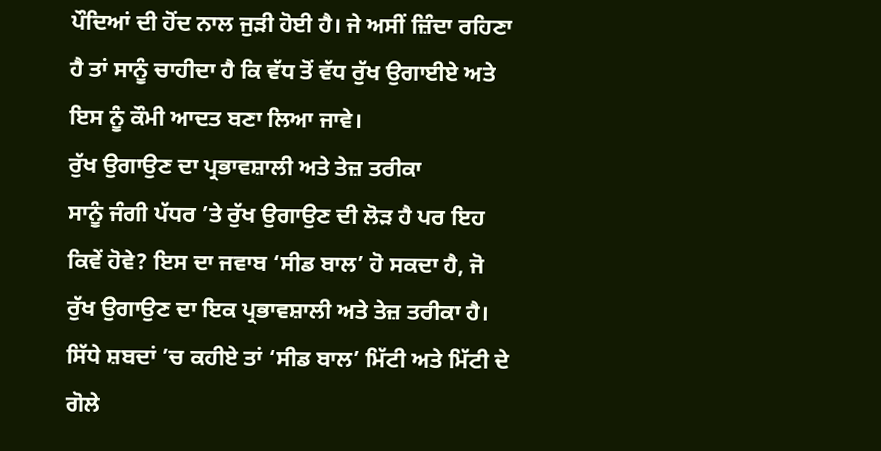ਪੌਦਿਆਂ ਦੀ ਹੋਂਦ ਨਾਲ ਜੁੜੀ ਹੋਈ ਹੈ। ਜੇ ਅਸੀਂ ਜ਼ਿੰਦਾ ਰਹਿਣਾ ਹੈ ਤਾਂ ਸਾਨੂੰ ਚਾਹੀਦਾ ਹੈ ਕਿ ਵੱਧ ਤੋਂ ਵੱਧ ਰੁੱਖ ਉਗਾਈਏ ਅਤੇ ਇਸ ਨੂੰ ਕੌਮੀ ਆਦਤ ਬਣਾ ਲਿਆ ਜਾਵੇ।
ਰੁੱਖ ਉਗਾਉਣ ਦਾ ਪ੍ਰਭਾਵਸ਼ਾਲੀ ਅਤੇ ਤੇਜ਼ ਤਰੀਕਾ
ਸਾਨੂੰ ਜੰਗੀ ਪੱਧਰ ’ਤੇ ਰੁੱਖ ਉਗਾਉਣ ਦੀ ਲੋੜ ਹੈ ਪਰ ਇਹ ਕਿਵੇਂ ਹੋਵੇ? ਇਸ ਦਾ ਜਵਾਬ ‘ਸੀਡ ਬਾਲ’ ਹੋ ਸਕਦਾ ਹੈ, ਜੋ ਰੁੱਖ ਉਗਾਉਣ ਦਾ ਇਕ ਪ੍ਰਭਾਵਸ਼ਾਲੀ ਅਤੇ ਤੇਜ਼ ਤਰੀਕਾ ਹੈ। ਸਿੱਧੇ ਸ਼ਬਦਾਂ ’ਚ ਕਹੀਏ ਤਾਂ ‘ਸੀਡ ਬਾਲ’ ਮਿੱਟੀ ਅਤੇ ਮਿੱਟੀ ਦੇ ਗੋਲੇ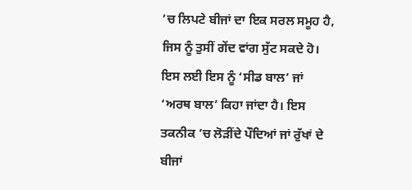’ਚ ਲਿਪਟੇ ਬੀਜਾਂ ਦਾ ਇਕ ਸਰਲ ਸਮੂਹ ਹੈ, ਜਿਸ ਨੂੰ ਤੁਸੀਂ ਗੇਂਦ ਵਾਂਗ ਸੁੱਟ ਸਕਦੇ ਹੋ। ਇਸ ਲਈ ਇਸ ਨੂੰ ‘ਸੀਡ ਬਾਲ’ ਜਾਂ ‘ਅਰਥ ਬਾਲ’ ਕਿਹਾ ਜਾਂਦਾ ਹੈ। ਇਸ ਤਕਨੀਕ ’ਚ ਲੋੜੀਂਦੇ ਪੌਦਿਆਂ ਜਾਂ ਰੁੱਖਾਂ ਦੇ ਬੀਜਾਂ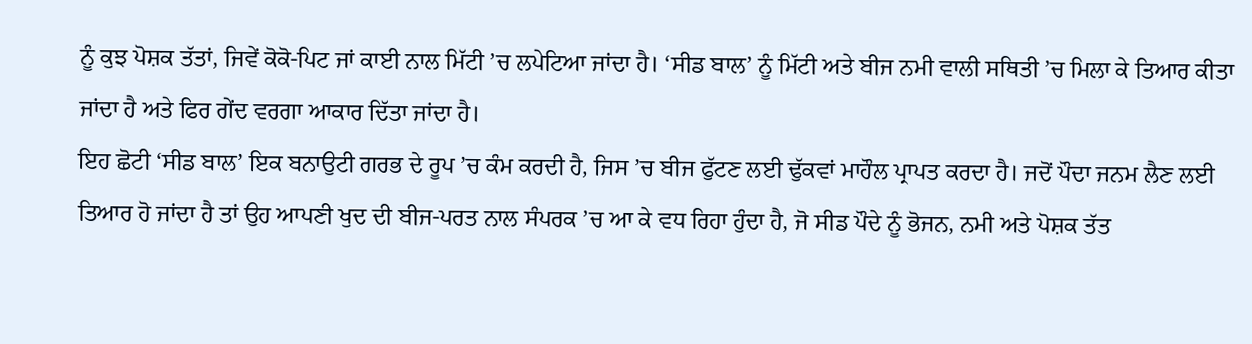ਨੂੰ ਕੁਝ ਪੋਸ਼ਕ ਤੱਤਾਂ, ਜਿਵੇਂ ਕੋਕੋ-ਪਿਟ ਜਾਂ ਕਾਈ ਨਾਲ ਮਿੱਟੀ ’ਚ ਲਪੇਟਿਆ ਜਾਂਦਾ ਹੈ। ‘ਸੀਡ ਬਾਲ’ ਨੂੰ ਮਿੱਟੀ ਅਤੇ ਬੀਜ ਨਮੀ ਵਾਲੀ ਸਥਿਤੀ ’ਚ ਮਿਲਾ ਕੇ ਤਿਆਰ ਕੀਤਾ ਜਾਂਦਾ ਹੈ ਅਤੇ ਫਿਰ ਗੇਂਦ ਵਰਗਾ ਆਕਾਰ ਦਿੱਤਾ ਜਾਂਦਾ ਹੈ।
ਇਹ ਛੋਟੀ ‘ਸੀਡ ਬਾਲ’ ਇਕ ਬਨਾਉਟੀ ਗਰਭ ਦੇ ਰੂਪ ’ਚ ਕੰਮ ਕਰਦੀ ਹੈ, ਜਿਸ ’ਚ ਬੀਜ ਫੁੱਟਣ ਲਈ ਢੁੱਕਵਾਂ ਮਾਹੌਲ ਪ੍ਰਾਪਤ ਕਰਦਾ ਹੈ। ਜਦੋਂ ਪੌਦਾ ਜਨਮ ਲੈਣ ਲਈ ਤਿਆਰ ਹੋ ਜਾਂਦਾ ਹੈ ਤਾਂ ਉਹ ਆਪਣੀ ਖੁਦ ਦੀ ਬੀਜ-ਪਰਤ ਨਾਲ ਸੰਪਰਕ ’ਚ ਆ ਕੇ ਵਧ ਰਿਹਾ ਹੁੰਦਾ ਹੈ, ਜੋ ਸੀਡ ਪੌਦੇ ਨੂੰ ਭੋਜਨ, ਨਮੀ ਅਤੇ ਪੋਸ਼ਕ ਤੱਤ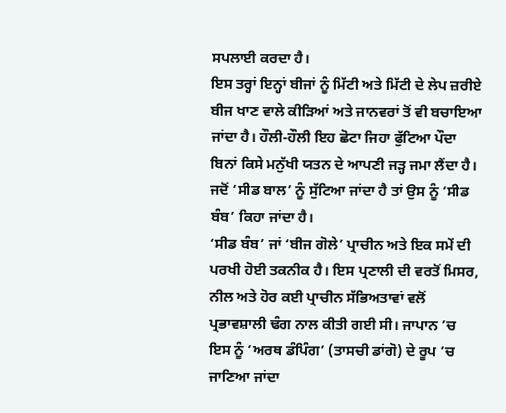ਸਪਲਾਈ ਕਰਦਾ ਹੈ।
ਇਸ ਤਰ੍ਹਾਂ ਇਨ੍ਹਾਂ ਬੀਜਾਂ ਨੂੰ ਮਿੱਟੀ ਅਤੇ ਮਿੱਟੀ ਦੇ ਲੇਪ ਜ਼ਰੀਏ ਬੀਜ ਖਾਣ ਵਾਲੇ ਕੀੜਿਆਂ ਅਤੇ ਜਾਨਵਰਾਂ ਤੋਂ ਵੀ ਬਚਾਇਆ ਜਾਂਦਾ ਹੈ। ਹੌਲੀ-ਹੌਲੀ ਇਹ ਛੋਟਾ ਜਿਹਾ ਫੁੱਟਿਆ ਪੌਦਾ ਬਿਨਾਂ ਕਿਸੇ ਮਨੁੱਖੀ ਯਤਨ ਦੇ ਆਪਣੀ ਜੜ੍ਹ ਜਮਾ ਲੈਂਦਾ ਹੈ। ਜਦੋਂ ‘ਸੀਡ ਬਾਲ’ ਨੂੰ ਸੁੱਟਿਆ ਜਾਂਦਾ ਹੈ ਤਾਂ ਉਸ ਨੂੰ ‘ਸੀਡ ਬੰਬ’ ਕਿਹਾ ਜਾਂਦਾ ਹੈ।
‘ਸੀਡ ਬੰਬ’ ਜਾਂ ‘ਬੀਜ ਗੋਲੇ’ ਪ੍ਰਾਚੀਨ ਅਤੇ ਇਕ ਸਮੇਂ ਦੀ ਪਰਖੀ ਹੋਈ ਤਕਨੀਕ ਹੈ। ਇਸ ਪ੍ਰਣਾਲੀ ਦੀ ਵਰਤੋਂ ਮਿਸਰ, ਨੀਲ ਅਤੇ ਹੋਰ ਕਈ ਪ੍ਰਾਚੀਨ ਸੱਭਿਅਤਾਵਾਂ ਵਲੋਂ ਪ੍ਰਭਾਵਸ਼ਾਲੀ ਢੰਗ ਨਾਲ ਕੀਤੀ ਗਈ ਸੀ। ਜਾਪਾਨ ’ਚ ਇਸ ਨੂੰ ‘ਅਰਥ ਡੰਪਿੰਗ’ (ਤਾਸਚੀ ਡਾਂਗੋ) ਦੇ ਰੂਪ ’ਚ ਜਾਣਿਆ ਜਾਂਦਾ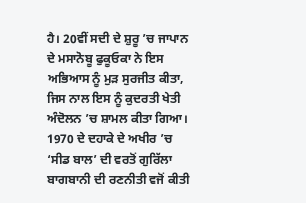ਹੈ। 20ਵੀਂ ਸਦੀ ਦੇ ਸ਼ੁਰੂ ’ਚ ਜਾਪਾਨ ਦੇ ਮਸਾਨੋਬੂ ਫੁਕੂਓਕਾ ਨੇ ਇਸ ਅਭਿਆਸ ਨੂੰ ਮੁੜ ਸੁਰਜੀਤ ਕੀਤਾ, ਜਿਸ ਨਾਲ ਇਸ ਨੂੰ ਕੁਦਰਤੀ ਖੇਤੀ ਅੰਦੋਲਨ ’ਚ ਸ਼ਾਮਲ ਕੀਤਾ ਗਿਆ। 1970 ਦੇ ਦਹਾਕੇ ਦੇ ਅਖੀਰ ’ਚ ‘ਸੀਡ ਬਾਲ’ ਦੀ ਵਰਤੋਂ ਗੁਰਿੱਲਾ ਬਾਗਬਾਨੀ ਦੀ ਰਣਨੀਤੀ ਵਜੋਂ ਕੀਤੀ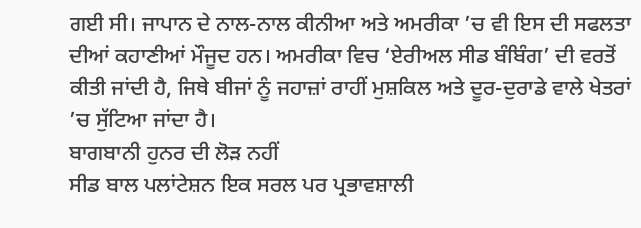ਗਈ ਸੀ। ਜਾਪਾਨ ਦੇ ਨਾਲ-ਨਾਲ ਕੀਨੀਆ ਅਤੇ ਅਮਰੀਕਾ ’ਚ ਵੀ ਇਸ ਦੀ ਸਫਲਤਾ ਦੀਆਂ ਕਹਾਣੀਆਂ ਮੌਜੂਦ ਹਨ। ਅਮਰੀਕਾ ਵਿਚ ‘ਏਰੀਅਲ ਸੀਡ ਬੰਬਿੰਗ’ ਦੀ ਵਰਤੋਂ ਕੀਤੀ ਜਾਂਦੀ ਹੈ, ਜਿਥੇ ਬੀਜਾਂ ਨੂੰ ਜਹਾਜ਼ਾਂ ਰਾਹੀਂ ਮੁਸ਼ਕਿਲ ਅਤੇ ਦੂਰ-ਦੁਰਾਡੇ ਵਾਲੇ ਖੇਤਰਾਂ ’ਚ ਸੁੱਟਿਆ ਜਾਂਦਾ ਹੈ।
ਬਾਗਬਾਨੀ ਹੁਨਰ ਦੀ ਲੋੜ ਨਹੀਂ
ਸੀਡ ਬਾਲ ਪਲਾਂਟੇਸ਼ਨ ਇਕ ਸਰਲ ਪਰ ਪ੍ਰਭਾਵਸ਼ਾਲੀ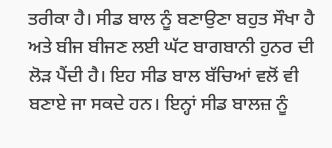ਤਰੀਕਾ ਹੈ। ਸੀਡ ਬਾਲ ਨੂੰ ਬਣਾਉਣਾ ਬਹੁਤ ਸੌਖਾ ਹੈ ਅਤੇ ਬੀਜ ਬੀਜਣ ਲਈ ਘੱਟ ਬਾਗਬਾਨੀ ਹੁਨਰ ਦੀ ਲੋੜ ਪੈਂਦੀ ਹੈ। ਇਹ ਸੀਡ ਬਾਲ ਬੱਚਿਆਂ ਵਲੋਂ ਵੀ ਬਣਾਏ ਜਾ ਸਕਦੇ ਹਨ। ਇਨ੍ਹਾਂ ਸੀਡ ਬਾਲਜ਼ ਨੂੰ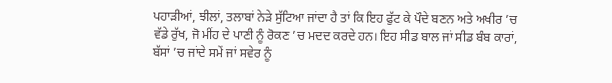ਪਹਾੜੀਆਂ, ਝੀਲਾਂ, ਤਲਾਬਾਂ ਨੇੜੇ ਸੁੱਟਿਆ ਜਾਂਦਾ ਹੈ ਤਾਂ ਕਿ ਇਹ ਫੁੱਟ ਕੇ ਪੌਦੇ ਬਣਨ ਅਤੇ ਅਖੀਰ ’ਚ ਵੱਡੇ ਰੁੱਖ, ਜੋ ਮੀਂਹ ਦੇ ਪਾਣੀ ਨੂੰ ਰੋਕਣ ’ਚ ਮਦਦ ਕਰਦੇ ਹਨ। ਇਹ ਸੀਡ ਬਾਲ ਜਾਂ ਸੀਡ ਬੰਬ ਕਾਰਾਂ, ਬੱਸਾਂ ’ਚ ਜਾਂਦੇ ਸਮੇਂ ਜਾਂ ਸਵੇਰ ਨੂੰ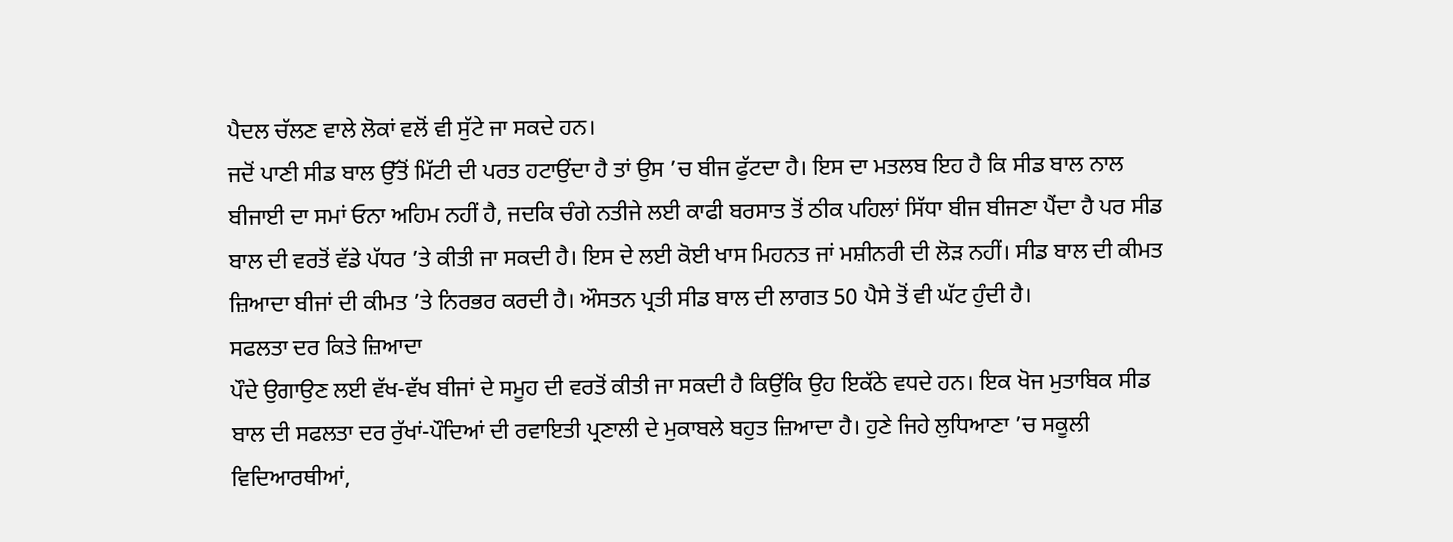ਪੈਦਲ ਚੱਲਣ ਵਾਲੇ ਲੋਕਾਂ ਵਲੋਂ ਵੀ ਸੁੱਟੇ ਜਾ ਸਕਦੇ ਹਨ।
ਜਦੋਂ ਪਾਣੀ ਸੀਡ ਬਾਲ ਉੱਤੋਂ ਮਿੱਟੀ ਦੀ ਪਰਤ ਹਟਾਉਂਦਾ ਹੈ ਤਾਂ ਉਸ ’ਚ ਬੀਜ ਫੁੱਟਦਾ ਹੈ। ਇਸ ਦਾ ਮਤਲਬ ਇਹ ਹੈ ਕਿ ਸੀਡ ਬਾਲ ਨਾਲ ਬੀਜਾਈ ਦਾ ਸਮਾਂ ਓਨਾ ਅਹਿਮ ਨਹੀਂ ਹੈ, ਜਦਕਿ ਚੰਗੇ ਨਤੀਜੇ ਲਈ ਕਾਫੀ ਬਰਸਾਤ ਤੋਂ ਠੀਕ ਪਹਿਲਾਂ ਸਿੱਧਾ ਬੀਜ ਬੀਜਣਾ ਪੈਂਦਾ ਹੈ ਪਰ ਸੀਡ ਬਾਲ ਦੀ ਵਰਤੋਂ ਵੱਡੇ ਪੱਧਰ ’ਤੇ ਕੀਤੀ ਜਾ ਸਕਦੀ ਹੈ। ਇਸ ਦੇ ਲਈ ਕੋਈ ਖਾਸ ਮਿਹਨਤ ਜਾਂ ਮਸ਼ੀਨਰੀ ਦੀ ਲੋੜ ਨਹੀਂ। ਸੀਡ ਬਾਲ ਦੀ ਕੀਮਤ ਜ਼ਿਆਦਾ ਬੀਜਾਂ ਦੀ ਕੀਮਤ ’ਤੇ ਨਿਰਭਰ ਕਰਦੀ ਹੈ। ਔਸਤਨ ਪ੍ਰਤੀ ਸੀਡ ਬਾਲ ਦੀ ਲਾਗਤ 50 ਪੈਸੇ ਤੋਂ ਵੀ ਘੱਟ ਹੁੰਦੀ ਹੈ।
ਸਫਲਤਾ ਦਰ ਕਿਤੇ ਜ਼ਿਆਦਾ
ਪੌਦੇ ਉਗਾਉਣ ਲਈ ਵੱਖ-ਵੱਖ ਬੀਜਾਂ ਦੇ ਸਮੂਹ ਦੀ ਵਰਤੋਂ ਕੀਤੀ ਜਾ ਸਕਦੀ ਹੈ ਕਿਉਂਕਿ ਉਹ ਇਕੱਠੇ ਵਧਦੇ ਹਨ। ਇਕ ਖੋਜ ਮੁਤਾਬਿਕ ਸੀਡ ਬਾਲ ਦੀ ਸਫਲਤਾ ਦਰ ਰੁੱਖਾਂ-ਪੌਦਿਆਂ ਦੀ ਰਵਾਇਤੀ ਪ੍ਰਣਾਲੀ ਦੇ ਮੁਕਾਬਲੇ ਬਹੁਤ ਜ਼ਿਆਦਾ ਹੈ। ਹੁਣੇ ਜਿਹੇ ਲੁਧਿਆਣਾ ’ਚ ਸਕੂਲੀ ਵਿਦਿਆਰਥੀਆਂ,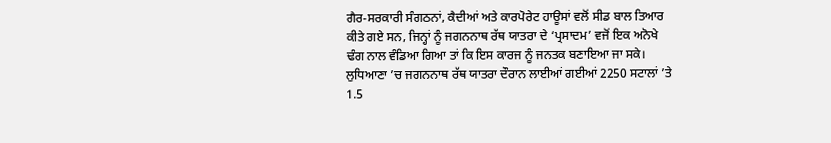ਗੈਰ-ਸਰਕਾਰੀ ਸੰਗਠਨਾਂ, ਕੈਦੀਆਂ ਅਤੇ ਕਾਰਪੋਰੇਟ ਹਾਊਸਾਂ ਵਲੋਂ ਸੀਡ ਬਾਲ ਤਿਆਰ ਕੀਤੇ ਗਏ ਸਨ, ਜਿਨ੍ਹਾਂ ਨੂੰ ਜਗਨਨਾਥ ਰੱਥ ਯਾਤਰਾ ਦੇ ‘ਪ੍ਰਸਾਦਮ’ ਵਜੋਂ ਇਕ ਅਨੋਖੇ ਢੰਗ ਨਾਲ ਵੰਡਿਆ ਗਿਆ ਤਾਂ ਕਿ ਇਸ ਕਾਰਜ ਨੂੰ ਜਨਤਕ ਬਣਾਇਆ ਜਾ ਸਕੇ। ਲੁਧਿਆਣਾ ’ਚ ਜਗਨਨਾਥ ਰੱਥ ਯਾਤਰਾ ਦੌਰਾਨ ਲਾਈਆਂ ਗਈਆਂ 2250 ਸਟਾਲਾਂ ’ਤੇ 1.5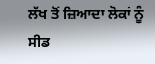ਲੱਖ ਤੋਂ ਜ਼ਿਆਦਾ ਲੋਕਾਂ ਨੂੰ ਸੀਡ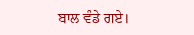ਬਾਲ ਵੰਡੇ ਗਏ।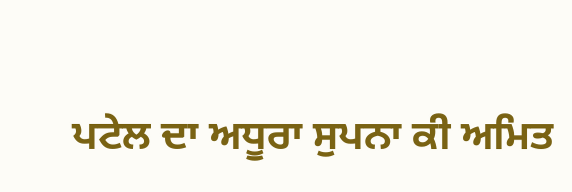ਪਟੇਲ ਦਾ ਅਧੂਰਾ ਸੁਪਨਾ ਕੀ ਅਮਿਤ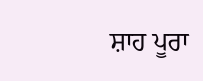ਸ਼ਾਹ ਪੂਰਾ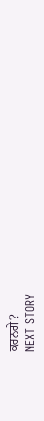ਕਰਨਗੇ?
NEXT STORY